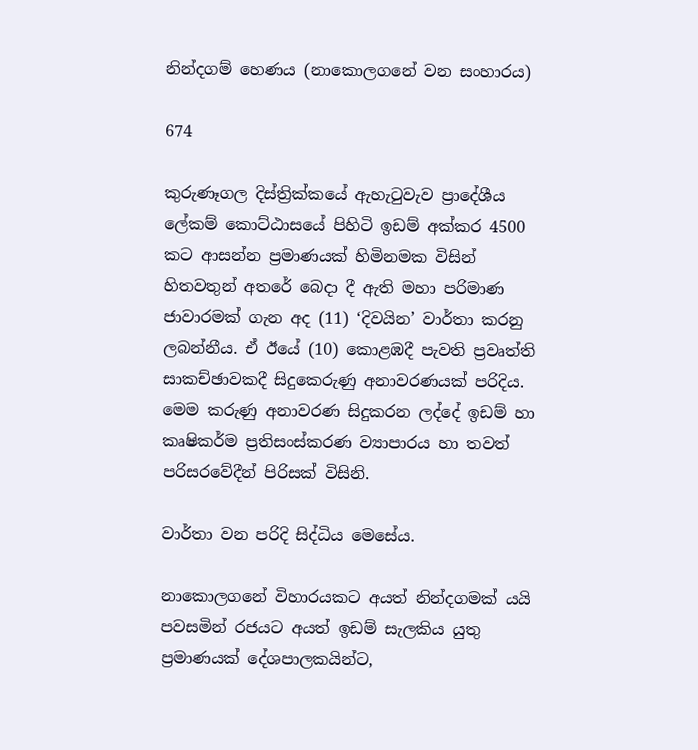නින්දගම් හෙණය (නාකොලගනේ වන සංහාරය)

674

කුරුණෑගල දිස්ත්‍රික්කයේ ඇහැටුවැව ප්‍රාදේශීය ලේකම් කොට්ඨාසයේ පිහිටි ඉඩම් අක්කර 4500 කට ආසන්න ප්‍රමාණයක් හිමිනමක විසින් හිතවතුන් අතරේ බෙදා දී ඇති මහා පරිමාණ ජාවාරමක් ගැන අද (11) ‘දිවයින’ වාර්තා කරනු ලබන්නීය. ඒ ඊයේ (10) කොළඹදී පැවති ප්‍රවෘත්ති සාකච්ඡාවකදී සිදුකෙරුණු අනාවරණයක් පරිදිය. මෙම කරුණු අනාවරණ සිදුකරන ලද්දේ ඉඩම් හා කෘෂිකර්ම ප්‍රතිසංස්කරණ ව්‍යාපාරය හා තවත් පරිසරවේදීන් පිරිසක් විසිනි.

වාර්තා වන පරිදි සිද්ධිය මෙසේය.

නාකොලගනේ විහාරයකට අයත් නින්දගමක් යයි පවසමින් රජයට අයත් ඉඩම් සැලකිය යුතු ප්‍රමාණයක් දේශපාලකයින්ට,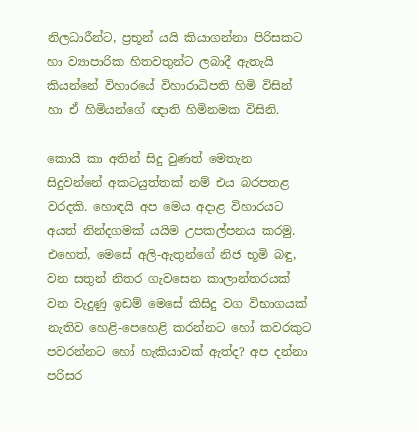නිලධාරීන්ට, ප්‍රභූන් යයි කියාගන්නා පිරිසකට හා ව්‍යාපාරික හිතවතුන්ට ලබාදී ඇතැයි කියන්නේ විහාරයේ විහාරාධිපති හිමි විසින් හා ඒ හිමියන්ගේ ඥාති හිමිනමක විසිනි.

කොයි කා අතින් සිදු වුණත් මෙතැන සිදුවන්නේ අකටයුත්තක් නම් එය බරපතළ වරදකි. හොඳයි අප මෙය අදාළ විහාරයට අයත් නින්දගමක් යයිම උපකල්පනය කරමු. එහෙත්, මෙසේ අලි-ඇතුන්ගේ නිජ භූමි බඳු, වන සතුන් නිතර ගැවසෙන කාලාන්තරයක් වන වැදුණු ඉඩම් මෙසේ කිසිදු වග විභාගයක් නැතිව හෙළි-පෙහෙළි කරන්නට හෝ කවරකුට පවරන්නට හෝ හැකියාවක් ඇත්ද? අප දන්නා පරිසර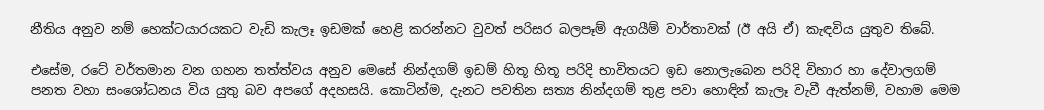නීතිය අනුව නම් හෙක්ටයාරයකට වැඩි කැලෑ ඉඩමක් හෙළි කරන්නට වුවත් පරිසර බලපෑම් ඇගයීම් වාර්තාවක් (ඊ අයි ඒ) කැඳවිය යුතුව තිබේ.

එසේම, රටේ වර්තමාන වන ගහන තත්ත්වය අනුව මෙසේ නින්දගම් ඉඩම් හිතූ හිතූ පරිදි භාවිතයට ඉඩ නොලැබෙන පරිදි විහාර හා දේවාලගම් පනත වහා සංශෝධනය විය යුතු බව අපගේ අදහසයි. කොටින්ම, දැනට පවතින සත්‍ය නින්දගම් තුළ පවා හොඳින් කැලෑ වැවී ඇත්නම්, වහාම මෙම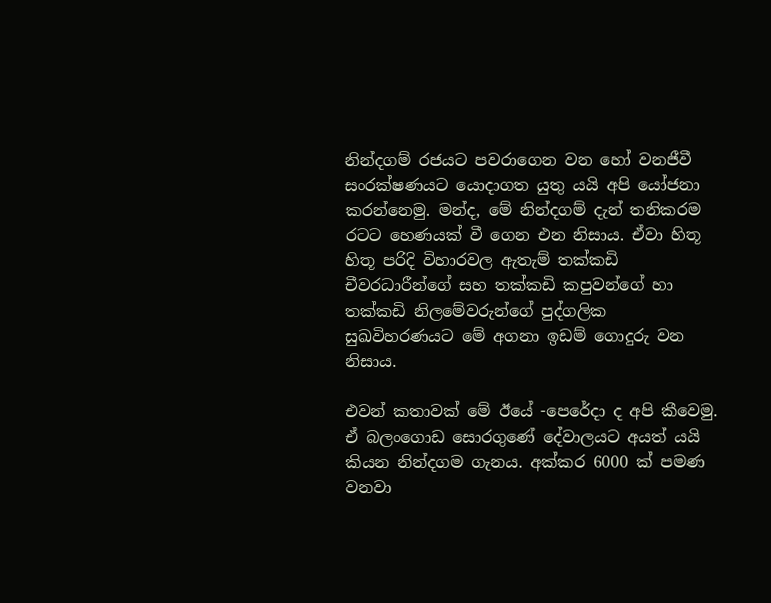නින්දගම් රජයට පවරාගෙන වන හෝ වනජීවී සංරක්ෂණයට යොදාගත යුතු යයි අපි යෝජනා කරන්නෙමු. මන්ද, මේ නින්දගම් දැන් තනිකරම රටට හෙණයක් වී ගෙන එන නිසාය. ඒවා හිතූ හිතූ පරිදි විහාරවල ඇතැම් තක්කඩි චීවරධාරීන්ගේ සහ තක්කඩි කපුවන්ගේ හා තක්කඩි නිලමේවරුන්ගේ පුද්ගලික සුඛවිහරණයට මේ අගනා ඉඩම් ගොදුරු වන නිසාය.

එවන් කතාවක් මේ ඊයේ -පෙරේදා ද අපි කීවෙමු. ඒ බලංගොඩ සොරගුණේ දේවාලයට අයත් යයි කියන නින්දගම ගැනය. අක්කර 6000 ක් පමණ වනවා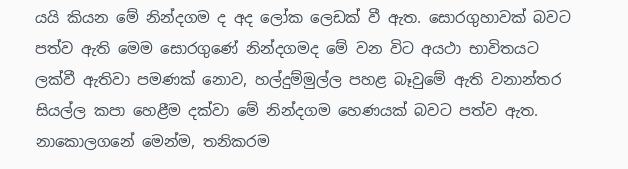යයි කියන මේ නින්දගම ද අද ලෝක ලෙඩක් වී ඇත. සොරගුහාවක් බවට පත්ව ඇති මෙම සොරගුණේ නින්දගමද මේ වන විට අයථා භාවිතයට ලක්වී ඇතිවා පමණක් නොව, හල්දුම්මුල්ල පහළ බෑවුමේ ඇති වනාන්තර සියල්ල කපා හෙළීම දක්වා මේ නින්දගම හෙණයක් බවට පත්ව ඇත. නාකොලගනේ මෙන්ම, තනිකරම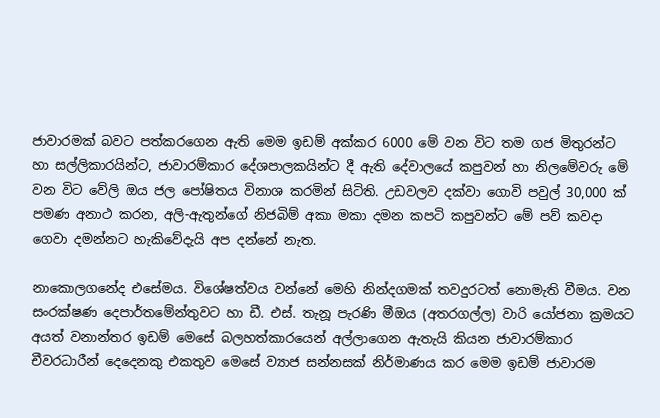ජාවාරමක් බවට පත්කරගෙන ඇති මෙම ඉඩම් අක්කර 6000 මේ වන විට තම ගජ මිතුරන්ට හා සල්ලිකාරයින්ට, ජාවාරම්කාර දේශපාලකයින්ට දී ඇති දේවාලයේ කපුවන් හා නිලමේවරු මේ වන විට වේලි ඔය ජල පෝෂිතය විනාශ කරමින් සිටිති. උඩවලව දක්වා ගොවි පවුල් 30,000 ක් පමණ අනාථ කරන, අලි-ඇතුන්ගේ නිජබිම් අකා මකා දමන කපටි කපුවන්ට මේ පව් කවදා ගෙවා දමන්නට හැකිවේදැයි අප දන්නේ නැත.

නාකොලගනේද එසේමය. විශේෂත්වය වන්නේ මෙහි නින්දගමක් තවදුරටත් නොමැති වීමය. වන සංරක්ෂණ දෙපාර්තමේන්තුවට හා ඩී. එස්. තැනූ පැරණි මීඔය (අතරගල්ල) වාරි යෝජනා ක්‍රමයට අයත් වනාන්තර ඉඩම් මෙසේ බලහත්කාරයෙන් අල්ලාගෙන ඇතැයි කියන ජාවාරම්කාර චීවරධාරීන් දෙදෙනකු එකතුව මෙසේ ව්‍යාජ සන්නසක් නිර්මාණය කර මෙම ඉඩම් ජාවාරම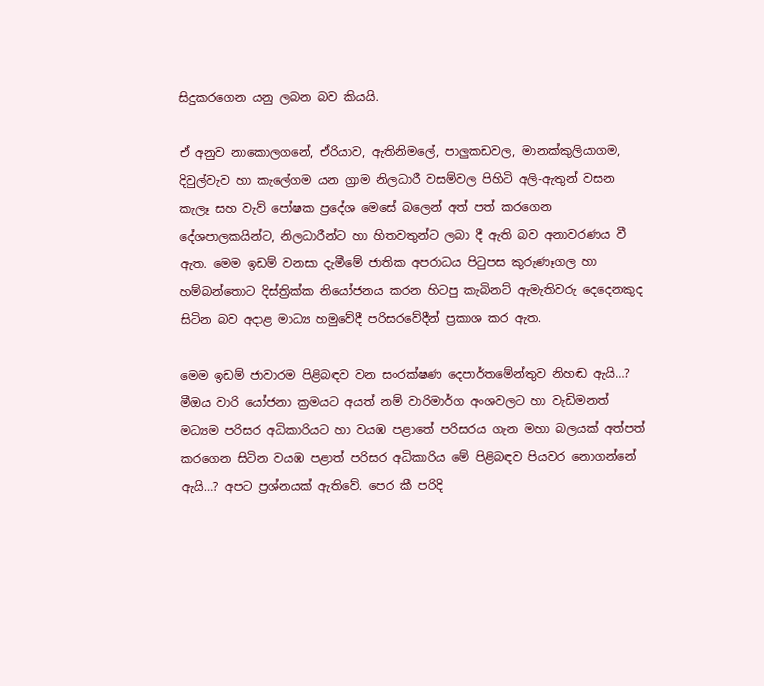සිදුකරගෙන යනු ලබන බව කියයි.

ඒ අනුව නාකොලගනේ, ඒරියාව, ඇතිනිමලේ, පාලුකඩවල, මානක්කුලියාගම, දිවුල්වැව හා කැලේගම යන ග්‍රාම නිලධාරී වසම්වල පිහිටි අලි-ඇතුන් වසන කැලෑ සහ වැව් පෝෂක ප්‍රදේශ මෙසේ බලෙන් අත් පත් කරගෙන දේශපාලකයින්ට, නිලධාරීන්ට හා හිතවතුන්ට ලබා දී ඇති බව අනාවරණය වී ඇත. මෙම ඉඩම් වනසා දැමීමේ ජාතික අපරාධය පිටුපස කුරුණෑගල හා හම්බන්තොට දිස්ත්‍රික්ක නියෝජනය කරන හිටපු කැබිනට් ඇමැතිවරු දෙදෙනකුද සිටින බව අදාළ මාධ්‍ය හමුවේදී පරිසරවේදීන් ප්‍රකාශ කර ඇත.

මෙම ඉඩම් ජාවාරම පිළිබඳව වන සංරක්ෂණ දෙපාර්තමේන්තුව නිහඬ ඇයි…? මීඔය වාරි යෝජනා ක්‍රමයට අයත් නම් වාරිමාර්ග අංශවලට හා වැඩිමනත් මධ්‍යම පරිසර අධිකාරියට හා වයඹ පළාතේ පරිසරය ගැන මහා බලයක් අත්පත් කරගෙන සිටින වයඹ පළාත් පරිසර අධිකාරිය මේ පිළිබඳව පියවර නොගන්නේ ඇයි…? අපට ප්‍රශ්නයක් ඇතිවේ. පෙර කී පරිදි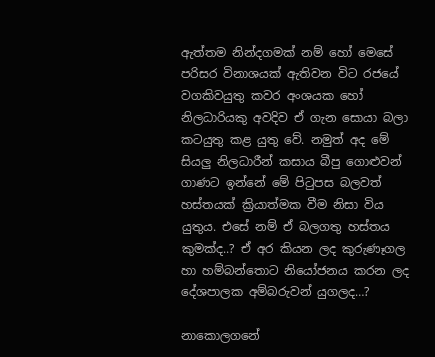ඇත්තම නින්දගමක් නම් හෝ මෙසේ පරිසර විනාශයක් ඇතිවන විට රජයේ වගකිවයුතු කවර අංශයක හෝ නිලධාරියකු අවදිව ඒ ගැන සොයා බලා කටයුතු කළ යුතු වේ. නමුත් අද මේ සියලු නිලධාරීන් කසාය බීපු ගොළුවන් ගාණට ඉන්නේ මේ පිටුපස බලවත් හස්තයක් ක්‍රියාත්මක වීම නිසා විය යුතුය. එසේ නම් ඒ බලගතු හස්තය කුමක්ද..? ඒ අර කියන ලද කුරුණෑගල හා හම්බන්තොට නියෝජනය කරන ලද දේශපාලක අම්බරුවන් යුගලද…?

නාකොලගනේ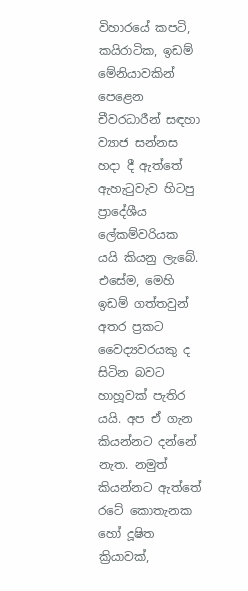විහාරයේ කපටි, කයිරාටික, ඉඩම් මේනියාවකින් පෙළෙන චීවරධාරීන් සඳහා ව්‍යාජ සන්නස හදා දී ඇත්තේ ඇහැටුවැව හිටපු ප්‍රාදේශීය ලේකම්වරියක යයි කියනු ලැබේ. එසේම, මෙහි ඉඩම් ගත්තවුන් අතර ප්‍රකට වෛද්‍යවරයකු ද සිටින බවට හාහූවක් පැතිර යයි. අප ඒ ගැන කියන්නට දන්නේ නැත. නමුත් කියන්නට ඇත්තේ රටේ කොතැනක හෝ දූෂිත ක්‍රියාවක්,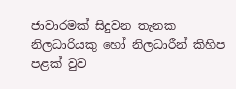ජාවාරමක් සිදුවන තැනක නිලධාරියකු හෝ නිලධාරීන් කිහිප පළක් වුව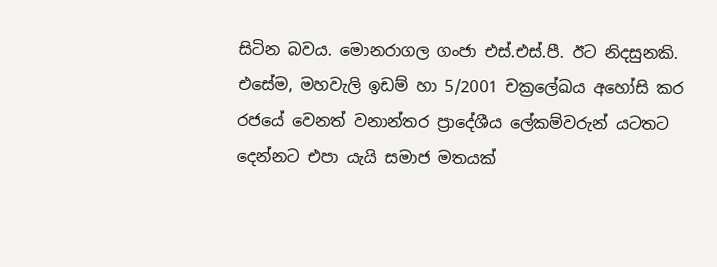සිටින බවය. මොනරාගල ගංජා එස්.එස්.පී. ඊට නිදසුනකි. එසේම, මහවැලි ඉඩම් හා 5/2001 චක්‍රලේඛය අහෝසි කර රජයේ වෙනත් වනාන්තර ප්‍රාදේශීය ලේකම්වරුන් යටතට දෙන්නට එපා යැයි සමාජ මතයක්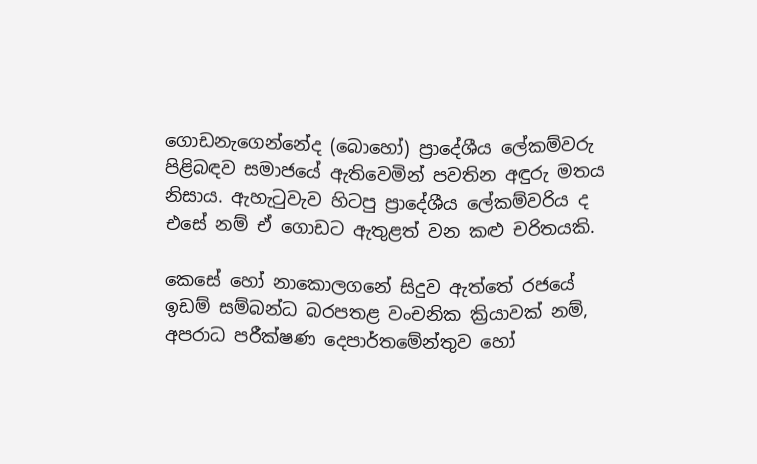ගොඩනැගෙන්නේද (බොහෝ) ප්‍රාදේශීය ලේකම්වරු පිළිබඳව සමාජයේ ඇතිවෙමින් පවතින අඳුරු මතය නිසාය. ඇහැටුවැව හිටපු ප්‍රාදේශීය ලේකම්වරිය ද එසේ නම් ඒ ගොඩට ඇතුළත් වන කළු චරිතයකි.

කෙසේ හෝ නාකොලගනේ සිදුව ඇත්තේ රජයේ ඉඩම් සම්බන්ධ බරපතළ වංචනික ක්‍රියාවක් නම්, අපරාධ පරීක්ෂණ දෙපාර්තමේන්තුව හෝ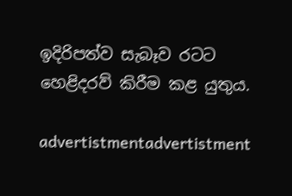ඉදිරිපත්ව සැබෑව රටට හෙළිදරව් කිරීම කළ යුතුය.

advertistmentadvertistment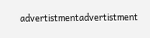advertistmentadvertistment